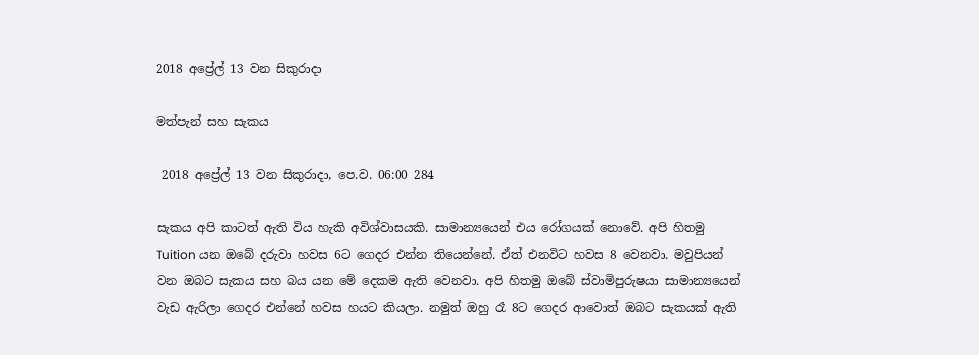2018 අප්‍රේල් 13 වන සිකුරාදා

මත්පැන් සහ සැකය

 2018 අප්‍රේල් 13 වන සිකුරාදා, පෙ.ව. 06:00 284

සැකය අපි කාටත් ඇති විය හැකි අවිශ්වාසයකි. සාමාන්‍යයෙන් එය රෝගයක් නොවේ. අපි හිතමු Tuition යන ඔබේ දරුවා හවස 6ට ගෙදර එන්න තියෙන්නේ. ඒත් එනවිට හවස 8 වෙනවා. මවුපියන් වන ඔබට සැකය සහ බය යන මේ දෙකම ඇති වෙනවා. අපි හිතමු ඔබේ ස්වාමිපුරුෂයා සාමාන්‍යයෙන් වැඩ ඇරිලා ගෙදර එන්නේ හවස හයට කියලා. නමුත් ඔහු රෑ 8ට ගෙදර ආවොත් ඔබට සැකයක් ඇති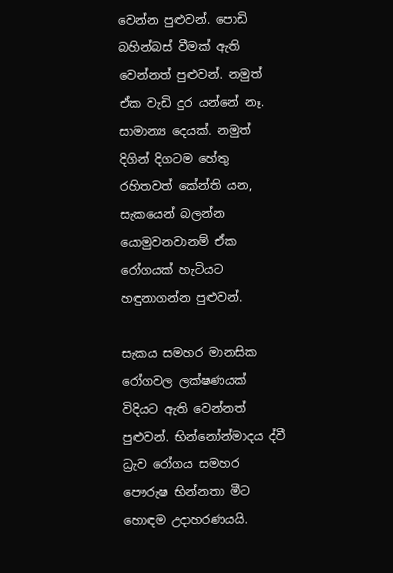වෙන්න පුළුවන්. පොඩි බහින්බස් වීමක් ඇති වෙන්නත් පුළුවන්. නමුත් ඒක වැඩි දුර යන්නේ නෑ. සාමාන්‍ය දෙයක්. නමුත් දිගින් දිගටම හේතු රහිතවත් කේන්ති යන, සැකයෙන් බලන්න යොමුවනවානම් ඒක රෝගයක් හැටියට හඳුනාගන්න පුළුවන්.

සැකය සමහර මානසික රෝගවල ලක්ෂණයක් විදියට ඇති වෙන්නත් පුළුවන්. භින්නෝන්මාදය ද්වී ධ්‍රැව රෝගය සමහර පෞරුෂ භින්නතා මීට හොඳම උදාහරණයයි.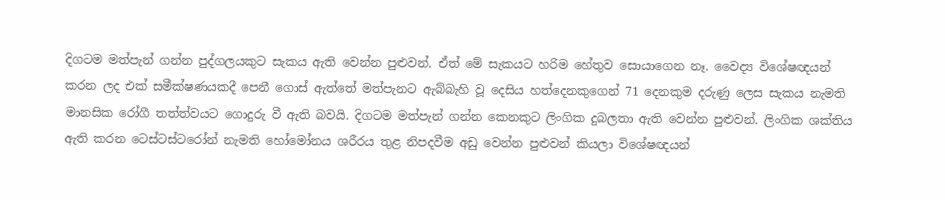දිගටම මත්පැන් ගන්න පුද්ගලයකුට සැකය ඇති වෙන්න පුළුවන්. ඒත් මේ සැකයට හරිම හේතුව සොයාගෙන නෑ. වෛද්‍ය විශේෂඥයන් කරන ලද එක් සමීක්ෂණයකදී පෙනී ගොස් ඇත්තේ මත්පැනට ඇබ්බැහි වූ දෙසිය හත්දෙනකුගෙන් 71 දෙනකුම දරුණු ලෙස සැකය නැමති මානසික රෝගී තත්ත්වයට ගොදුරු වී ඇති බවයි. දිගටම මත්පැන් ගන්න කෙනකුට ලිංගික දුබලතා ඇති වෙන්න පුළුවන්. ලිංගික ශක්තිය ඇති කරන ටෙස්ටස්ටරෝන් නැමති හෝමෝනය ශරීරය තුළ නිපදවීම අඩු වෙන්න පුළුවන් කියලා විශේෂඥයන්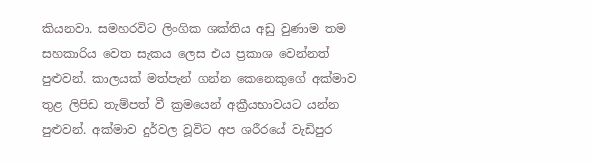කියනවා. සමහරවිට ලිංගික ශක්තිය අඩු වුණාම තම සහකාරිය වෙත සැකය ලෙස එය ප්‍රකාශ වෙන්නත් පුළුවන්. කාලයක් මත්පැන් ගන්න කෙනෙකුගේ අක්මාව තුළ ලිපිඩ තැම්පත් වී ක්‍රමයෙන් අක්‍රීයභාවයට යන්න පුළුවන්. අක්මාව දුර්වල වූවිට අප ශරීරයේ වැඩිපුර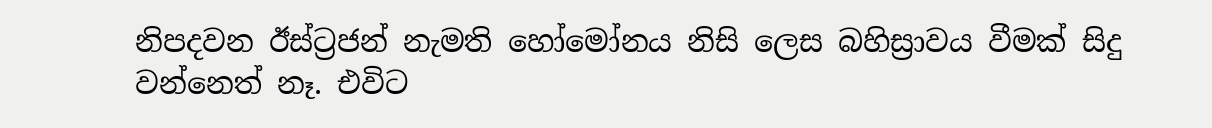නිපදවන ඊස්ට්‍රජන් නැමති හෝමෝනය නිසි ලෙස බහිස්‍රාවය වීමක් සිදු වන්නෙත් නෑ. එවිට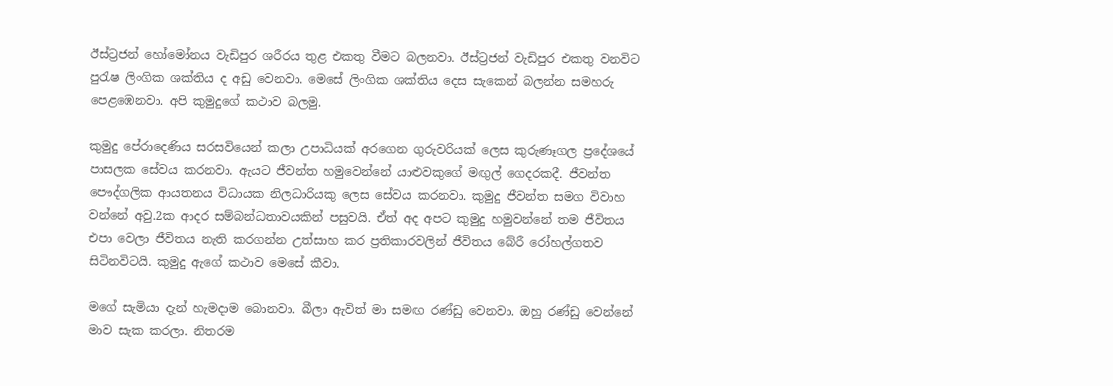ඊස්ට්‍රජන් හෝමෝනය වැඩිපුර ශරීරය තුළ එකතු වීමට බලනවා. ඊස්ට්‍රජන් වැඩිපුර එකතු වනවිට පුරැෂ ලිංගික ශක්තිය ද අඩු වෙනවා. මෙසේ ලිංගික ශක්තිය දෙස සැකෙන් බලන්න සමහරු පෙළඹෙනවා. අපි කුමුදුගේ කථාව බලමු.

කුමුදු පේරාදෙණිය සරසවියෙන් කලා උපාධියක් අරගෙන ගුරුවරියක් ලෙස කුරුණෑගල ප්‍රදේශයේ පාසලක සේවය කරනවා. ඇයට ජීවන්ත හමුවෙන්නේ යාළුවකු‍ගේ මඟුල් ගෙදරකදී. ජීවන්ත පෞද්ගලික ආයතනය විධායක නිලධාරියකු ලෙස සේවය කරනවා. කුමුදු ජීවන්ත සමග විවාහ වන්නේ අවු.2ක ආදර සම්බන්ධතාවයකින් පසුවයි. ඒත් අද අපට කුමුදු හමුවන්නේ තම ජීවිතය එපා වෙලා ජීවිතය නැති කරගන්න උත්සාහ කර ප්‍රතිකාරවලින් ජීවිතය බේරී රෝහල්ගතව සිටිනවිටයි. කුමුදු ඇගේ කථාව මෙසේ කීවා.

මගේ සැමියා දැන් හැමදාම බොනවා. බීලා ඇවිත් මා සමඟ රණ්ඩු වෙනවා. ඔහු රණ්ඩු වෙන්නේ මාව සැක කරලා. නිතරම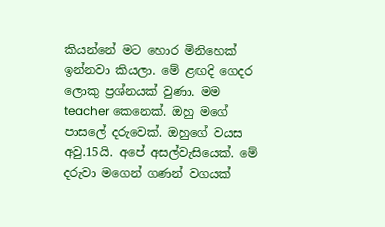කියන්නේ මට හොර මිනිහෙක් ඉන්නවා කියලා. මේ ළඟදි ගෙදර ලොකු ප්‍රශ්නයක් වුණා. මම teacher කෙනෙක්. ඔහු මගේ පාසලේ දරුවෙක්. ඔහුගේ වයස අවු.15යි. අපේ අසල්වැසියෙක්. මේ දරුවා මගෙන් ගණන් වගයක්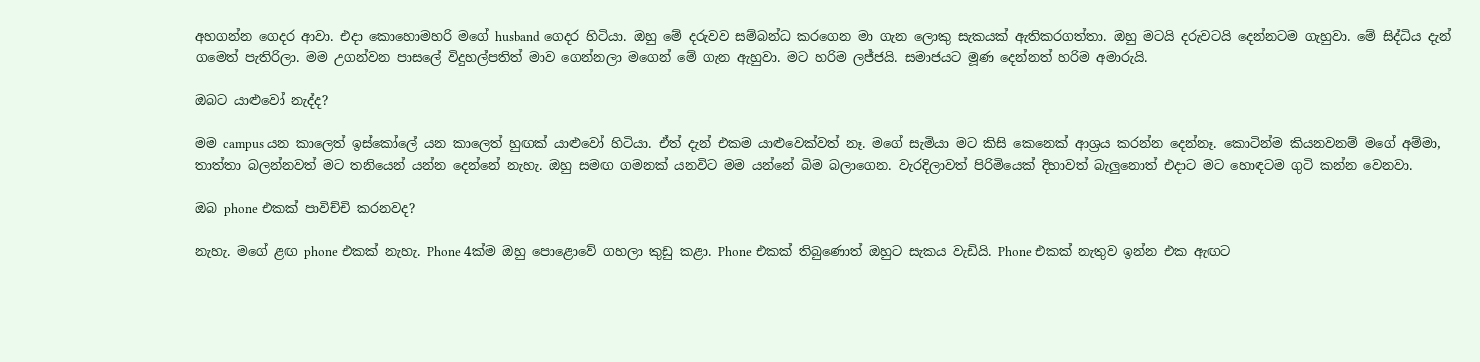අහගන්න ගෙදර ආවා. එදා කොහොමහරි මගේ husband ගෙදර හිටියා. ඔහු මේ දරුවව සම්බන්ධ කරගෙන මා ගැන ලොකු සැකයක් ඇතිකරගත්තා. ඔහු මටයි දරුවටයි දෙන්නටම ගැහුවා. මේ සිද්ධිය දැන් ගමෙත් පැතිරිලා. මම උගන්වන පාසලේ විදුහල්පතිත් මාව ගෙන්නලා මගෙන් මේ ගැන ඇහුවා. මට හරිම ලජ්ජයි. සමාජයට මූණ දෙන්නත් හරිම අමාරුයි.

ඔබට යාළුවෝ නැද්ද?

මම campus යන කාලෙත් ඉස්කෝලේ යන කාලෙත් හුඟක් යාළුවෝ හිටියා. ඒත් දැන් එකම යාළුවෙක්වත් නෑ. මගේ සැමියා මට කිසි කෙනෙක් ආශ්‍රය කරන්න දෙන්නෑ. කොටින්ම කියනවනම් මගේ අම්මා, තාත්තා බලන්නවත් මට තනියෙන් යන්න දෙන්නේ නැහැ. ඔහු සමඟ ගමනක් යනවිට මම යන්නේ බිම බලාගෙන. වැරදිලාවත් පිරිමියෙක් දිහාවත් බැලුනොත් එදාට මට හොඳටම ගුටි කන්න වෙනවා.

ඔබ phone එකක් පාවිච්චි කරනවද?

නැහැ. මගේ ළඟ phone එකක් නැහැ. Phone 4ක්ම ඔහු පොළොවේ ගහලා කුඩු කළා. Phone එකක් තිබුණොත් ඔහුට සැකය වැඩියි. Phone එකක් නැතුව ඉන්න එක ඇඟට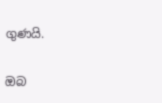ගුණයි.

ඔබ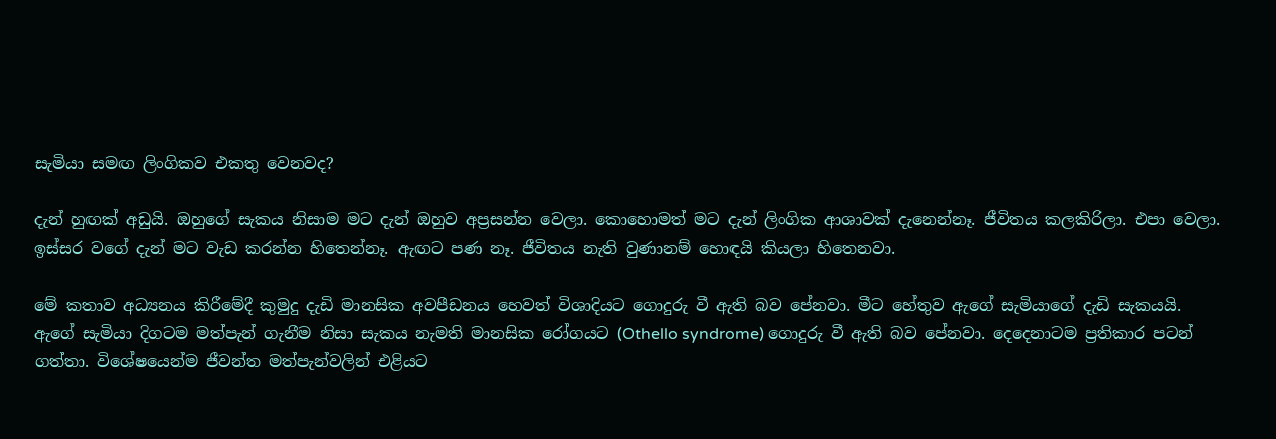සැමියා සමඟ ලිංගිකව එකතු වෙනවද?

දැන් හුඟක් අඩුයි. ඔහුගේ සැකය නිසාම මට දැන් ඔහුව අප්‍රසන්න වෙලා. කොහොමත් මට දැන් ලිංගික ආශාවක් දැනෙන්නෑ. ජීවිතය කලකිරිලා. එපා වෙලා. ඉස්සර වගේ දැන් මට වැඩ කරන්න හිතෙන්නෑ. ඇඟට පණ නෑ. ජීවිතය නැති වුණානම් හොඳයි කියලා හිතෙනවා.

මේ කතාව අධ්‍යනය කිරීමේදී කුමුදු දැඩි මානසික අවපීඩනය හෙවත් විශාදියට ගොදුරු වී ඇති බව පේනවා. මීට හේතුව ඇගේ සැමියාගේ දැඩි සැකයයි. ඇගේ සැමියා දිගටම මත්පැන් ගැනීම නිසා සැකය නැමති මානසික රෝගයට (Othello syndrome) ගොදුරු වී ඇති බව පේනවා. දෙදෙනාටම ප්‍රතිකාර පටන් ගත්තා. විශේෂයෙන්ම ජීවන්ත මත්පැන්වලින් එළියට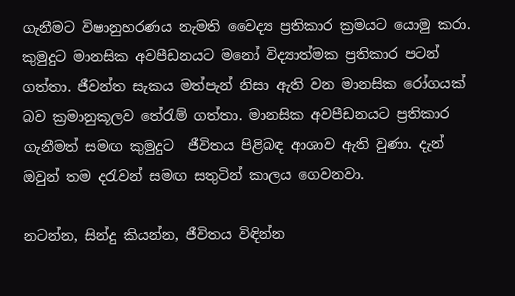ගැනීමට විෂානුහරණය නැමති වෛද්‍ය ප්‍රතිකාර ක්‍රමයට යොමු කරා. කුමුදුට මානසික අවපීඩනයට මනෝ විද්‍යාත්මක ප්‍රතිකාර පටන් ගත්තා. ජීවන්ත සැකය මත්පැන් නිසා ඇති වන මානසික රෝගයක් බව ක්‍රමානුකූලව තේරැම් ගත්තා. මානසික අවපීඩනයට ප්‍රතිකාර ගැනීමත් සමඟ කුමුදුට  ජීවිතය පිළිබඳ ආශාව ඇති වුණා. දැන් ඔවුන් තම දරැවන් සමඟ සතුටින් කාලය ගෙවනවා.

නටන්න, සින්දු කියන්න, ජීවිතය විඳින්න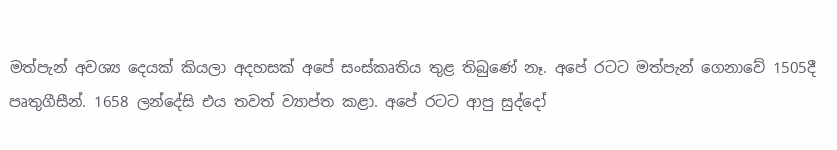මත්පැන් අවශ්‍ය දෙයක් කියලා අදහසක් අපේ සංස්කෘතිය තුළ තිබුණේ නෑ. අපේ රටට මත්පැන් ගෙනාවේ 1505දී පෘතුගීසීන්. 1658 ලන්දේසි එය තවත් ව්‍යාප්ත කළා. අපේ රටට ආපු සුද්දෝ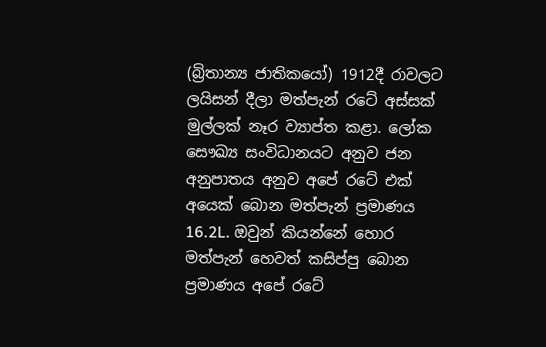(බ්‍රිතාන්‍ය ජාතිකයෝ) 1912දී රාවලට ලයිසන් දීලා මත්පැන් රටේ අස්සක් මුල්ලක් නෑර ව්‍යාප්ත කළා. ලෝක සෞඛ්‍ය සංවිධානයට අනුව ජන අනුපාතය අනුව අපේ රටේ එක් අයෙක් බොන මත්පැන් ප්‍රමාණය 16.2L. ඔවුන් කියන්නේ හොර මත්පැන් හෙවත් කසිප්පු බොන ප්‍රමාණය අපේ රටේ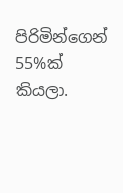පිරිමින්ගෙන් 55%ක් කියලා.